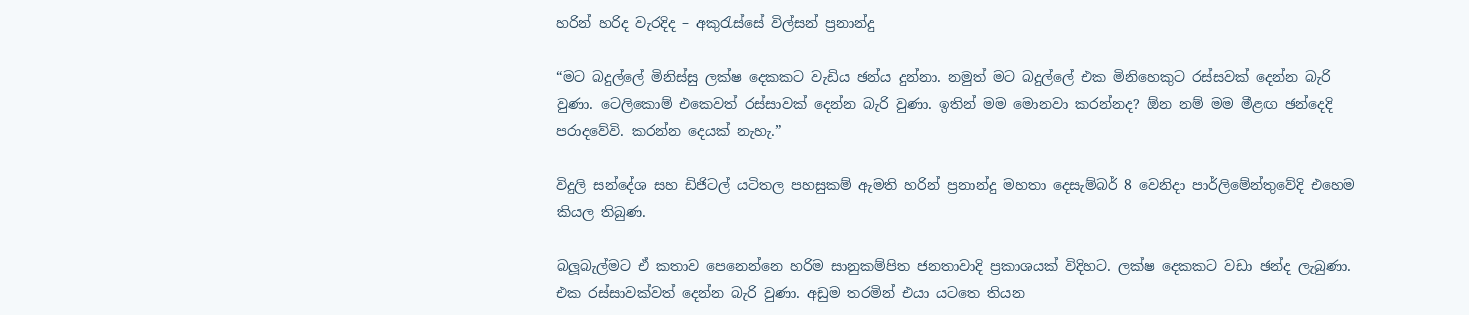හරින් හරිද වැරදිද – අකුරැස්සේ විල්සන් ප්‍රනාන්දු

“මට බදුල්ලේ මිනිස්සු ලක්ෂ දෙකකට වැඩිය ඡන්ය දුන්නා. නමුත් මට බදුල්ලේ එක මිනිහෙකුට රස්සවක් දෙන්න බැරි වුණා. ටෙලිකොම් එකෙවත් රස්සාවක් දෙන්න බැරි වුණා. ඉතින් මම මොනවා කරන්නද? ඕන නම් මම මීළඟ ඡන්දෙදි පරාදවේවි. කරන්න දෙයක් නැහැ.”

විදුලි සන්දේශ සහ ඩිජිටල් යටිතල පහසුකම් ඇමති හරින් ප්‍රනාන්දු මහතා දෙසැම්බර් 8 වෙනිදා පාර්ලිමේන්තුවේදි එහෙම කියල තිබුණ.

බලූබැල්මට ඒ කතාව පෙනෙන්නෙ හරිම සානුකම්පිත ජනතාවාදි ප්‍රකාශයක් විදිහට. ලක්ෂ දෙකකට වඩා ඡන්ද ලැබුණා. එක රස්සාවක්වත් දෙන්න බැරි වුණා. අඩුම තරමින් එයා යටතෙ තියන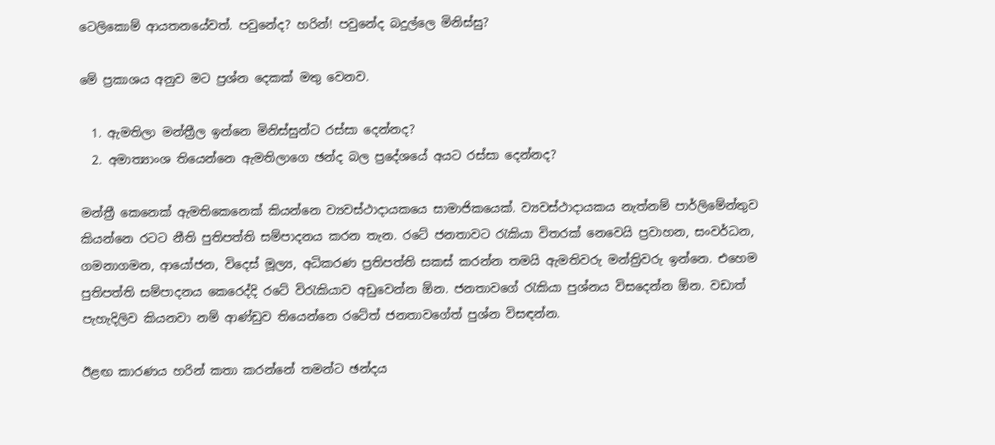ටෙලිකොම් ආයතනයේවත්. පවුනේද? හරින්! පවුනේද බදුල්ලෙ මිනිස්සු?

මේ ප්‍රකාශය අනුව මට ප්‍රශ්න දෙකක් මතු වෙනව.

  1. ඇමතිලා මන්ත්‍රීල ඉන්නෙ මිනිස්සුන්ට රස්සා දෙන්නද?
  2. අමාත්‍යාංශ තියෙන්නෙ ඇමතිලාගෙ ඡන්ද බල ප්‍රදේශයේ අයට ‍රස්සා දෙන්නද?

මන්ත්‍රී කෙනෙක් ඇමතිකෙනෙක් කියන්නෙ ව්‍යවස්ථාදායකයෙ සාමාජිකයෙක්. ව්‍යවස්ථාදායකය නැත්නම් පාර්ලිමේන්තුව කියන්නෙ රටට නීති පුතිපත්ති සම්පාදනය කරන තැන. රටේ ජනතාවට රැකියා විතරක් නෙවෙයි ප්‍රවාහන, සංවර්ධන, ගමනාගමන, ආයෝජන, විදෙස් මූල්‍ය, අධිකරණ ප්‍රතිපත්ති සකස් කරන්න තමයි ඇමතිවරු මන්ත්‍රිවරු ඉන්නෙ. එහෙම පුතිපත්ති සම්පාදනය කෙ‍රෙද්දි රටේ විරැකියාව අඩුවෙන්න ඕන. ජනතාවගේ රැකියා පුශ්නය විසදෙන්න ඕන. වඩාත් පැහැදිලිව කියනවා නම් ආණ්ඩුව තියෙන්නෙ රටේත් ජනතාව‍ගේත් පුශ්න විසඳන්න.

ඊළඟ කාරණය හරින් කතා කරන්නේ තමන්ට ඡන්දය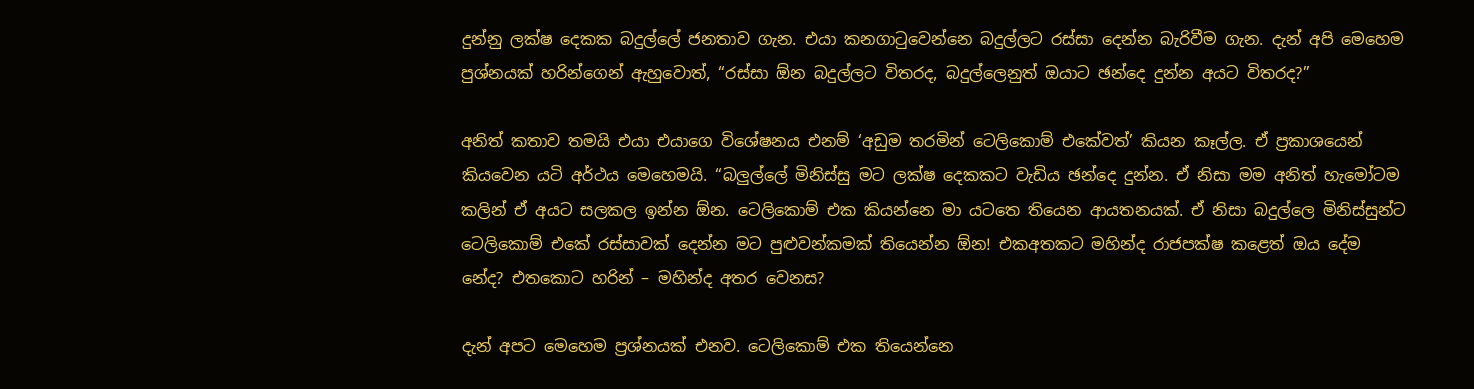දුන්නු ලක්ෂ දෙකක බදුල්ලේ ජනතාව ගැන. එයා කනගාටුවෙන්නෙ බදුල්ලට රස්සා දෙන්න බැරිවීම ගැන. දැන් අපි මෙහෙම පුශ්නයක් හරින්ගෙන් ඇහුවොත්, “රස්සා ඕන බදුල්ලට විතරද, බදුල්ලෙනුත් ඔයාට ඡන්දෙ දුන්න අයට විතරද?”

අනිත් කතාව තමයි එයා එයාගෙ විශේෂනය එනම් ‘අඩුම තරමින් ටෙලිකොම් එකේවත්’ කියන කෑල්ල. ඒ ප්‍රකාශයෙන් කියවෙන යටි අර්ථය මෙහෙමයි. “බලුල්ලේ මිනිස්සු මට ලක්ෂ දෙකකට වැඩිය ඡන්දෙ දුන්න. ඒ නිසා මම අනිත් හැමෝටම කලින් ඒ අයට සලකල ඉන්න ඕන. ටෙලිකොම් එක කියන්නෙ මා යටතෙ තියෙන ආයතනයක්. ඒ නිසා බදුල්ලෙ මිනිස්සුන්ට ටෙලිකොම් එකේ රස්සාවක් දෙන්න මට පුළුවන්කමක් තියෙන්න ඕන! එකඅතකට මහින්ද රාජපක්ෂ කළෙත් ඔය දේම නේද? එතකොට හරින් – මහින්ද අතර වෙනස?

දැන් අපට මෙහෙම ප්‍රශ්නයක් එනව. ටෙලිකොම් එක තියෙන්නෙ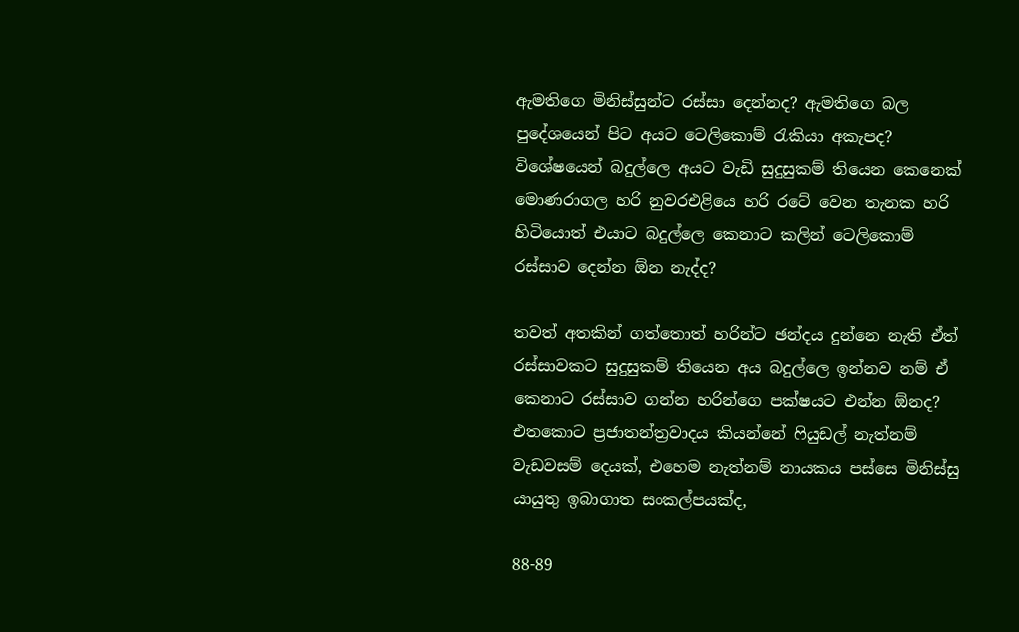ඇමතිගෙ මිනිස්සුන්ට රස්සා දෙන්නද? ඇමතිගෙ බල පුදේශයෙන් පිට අයට ටෙලිකොම් රැකියා අකැපද? විශේෂයෙන් බදු‍ල්ලෙ අයට වැඩි සුදුසුකම් තියෙන කෙනෙක් මොණරාගල හරි නුවරඑළියෙ හරි රටේ වෙන තැනක හරි හිටියොත් එයාට බදුල්ලෙ කෙනාට කලින් ටෙලිකොම් රස්සාව දෙන්න ඕන නැද්ද?

තවත් අතකින් ගත්තොත් හරින්ට ඡන්දය දුන්නෙ නැති ඒත් රස්සාවකට සුදුසුකම් තියෙන අය බදුල්ලෙ ඉන්නව නම් ඒ කෙනාට රස්සාව ගන්න හරින්ගෙ පක්ෂයට එන්න ඕනද? එතකොට ප්‍රජාතන්ත්‍රවාදය කියන්නේ ෆියුඩල් නැත්නම් වැඩවසම් දෙයක්, එහෙම නැත්නම් නායකය පස්සෙ මිනිස්සු යායුතු ඉබාගාත සංකල්පයක්ද,

88-89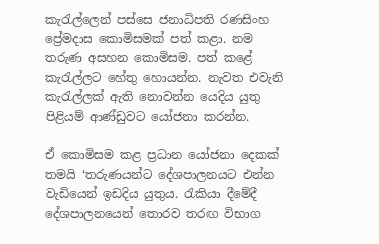කැරැල්ලෙන් පස්සෙ ජනාධිපති රණසිංහ ප්‍රේමදාස කොමිසමක් පත් කළා. නම තරුණ අසහන කොමිසම. පත් කළේ කැරැල්ලට හේතු හොයන්න. නැවත එවැනි කැරැල්ලක් ‍ඇති නොවන්න යෙදිය යුතු පිළියම් ආණ්ඩුවට යෝජනා කරන්න.

ඒ කොමිසම කළ ප්‍රධාන යෝජනා දෙකක් තමයි ‘තරුණයන්ට දේශපාලනයට එන්න වැඩියෙන් ඉඩදිය යුතුය. රැකියා දීමේදී දේශපාලනයෙන් තොරව තරඟ විභාග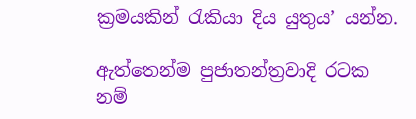ක්‍රමයකින් රැකියා දිය යුතුය’ යන්න.

ඇත්තෙන්ම පුජාතන්ත්‍රවාදි රටක නම්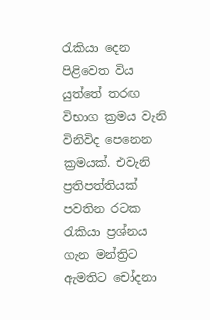රැකියා දෙන පිළිවෙත විය යුත්තේ තරඟ විභාග ක්‍රමය වැනි විනිවිද පෙනෙන ක්‍රමයක්. එවැනි ප්‍රතිපත්තියක් පවතින රටක රැකියා ප්‍රශ්නය ගැන මන්ත්‍රිට ඇමතිට චෝදනා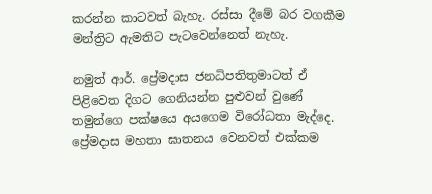කරන්න කාටවත් බැහැ. රස්සා දීමේ බර වගකීම මන්ත්‍රිට ඇමතිට පැටවෙන්නෙත් නැහැ.

නමුත් ආර්. ප්‍රේමදාස ජනධිපතිතුමාටත් ඒ පිළිවෙත දිගට ගෙනියන්න පුළුවන් වුණේ තමුන්ගෙ පක්ෂයෙ අයගෙම විරෝධතා මැද්දෙ. ප්‍රේමදාස මහතා ඝාතනය වෙනවත් එක්කම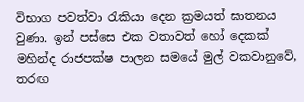විභාග පවත්වා රැකියා දෙන ක්‍රමයත් ඝාතනය වුණා. ඉන් පස්සෙ එක වතාවත් හෝ දෙකක් මහින්ද රාජපක්ෂ පාලන සමයේ මුල් වකවානුවේ, තරඟ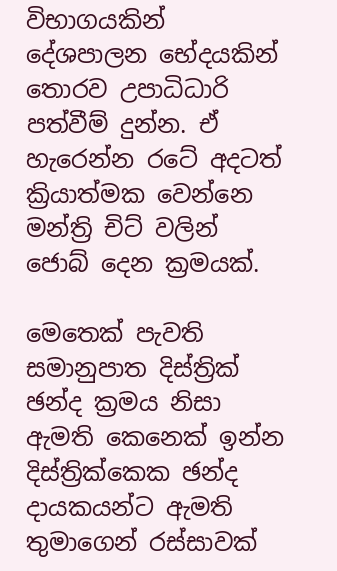විභාගයකින් දේශපාලන භේදයකින් තොරව උපාධිධාරි පත්වීම් දුන්න. ඒ හැරෙන්න රටේ අදටත් ක්‍රියාත්මක වෙන්නෙ මන්ත්‍රි චිට් වලින් ජොබ් දෙන ක්‍රමයක්.

මෙතෙක් පැවති සමානුපාත දිස්ත්‍රික් ඡන්ද ක්‍රමය නිසා ඇමති කෙනෙක් ඉන්න දිස්ත්‍රික්කෙක ඡන්ද දායකයන්ට ඇමති තුමාගෙන් රස්සාවක්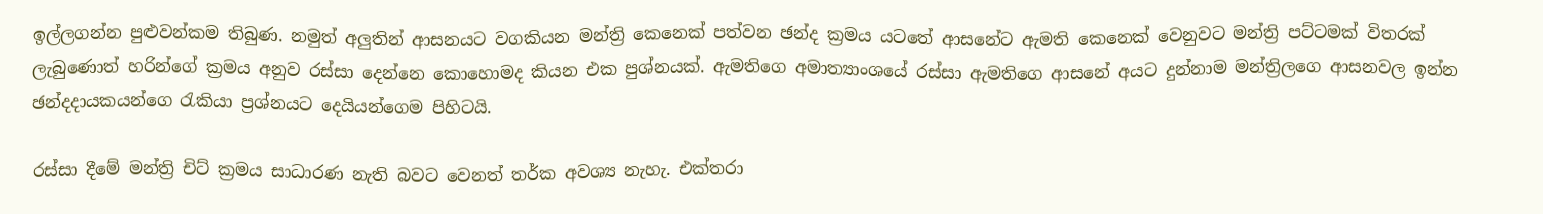ඉල්ලගන්න පුළුවන්කම තිබුණ. නමුත් අලුතින් ආසනයට වගකියන මන්ත්‍රි කෙනෙක් පත්වන ඡන්ද ක්‍රමය යටතේ ආසනේට ඇමති කෙනෙක් වෙනුවට මන්ත්‍රි පට්ටමක් විතරක් ලැබුණොත් හරින්ගේ ක්‍රමය අනුව රස්සා දෙන්නෙ කොහොමද කියන එක පුශ්නයක්. ඇමතිගෙ අමාත්‍යාංශයේ රස්සා ඇමතිගෙ ආසනේ අයට දුන්නාම මන්ත්‍රිලගෙ ආසනවල ඉන්න ඡන්දදායකයන්ගෙ රැකියා ප්‍රශ්නයට දෙයියන්ගෙම පිහිටයි.

රස්සා දීමේ මන්ත්‍රි චිට් ක්‍රමය සාධාරණ නැති බවට වෙනත් තර්ක අවශ්‍ය නැහැ. එක්තරා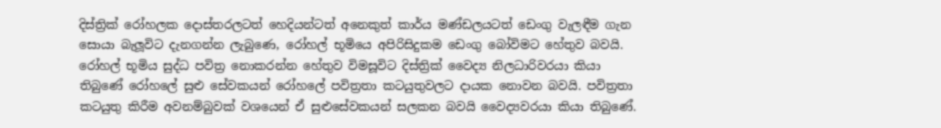දිස්ත්‍රික් රෝහලක දොස්තරලටත් හෙදියන්ටත් අනෙකුත් කාර්ය මණ්ඩලයටත් ඩෙංගු වැලඳීම ගැන සොයා බැලූවිට දැනගන්න ලැබුණෙ, රෝහල් භූමියෙ අපිරිසිදුකම ඩෙංගු බෝවිමට හේතුව බවයි. රෝහල් භූමිය සුද්ධ පවිත්‍ර නොකරන්න හේතුව විමසූවිට දිස්ත්‍රික් වෛද්‍ය නිලධාරිවරයා කියා තිබුණේ රෝහලේ සුළු සේවකයන් රෝහලේ පවිත්‍රතා කටයුතුවලට දායක නොවන බවයි. පවිත්‍රතා කටයුතු කිරීම අවනම්බුවක් වශයෙන් ඒ සුළුසේවකයන් සලකන බවයි වෛද්‍යවරයා කියා තිබුණේ.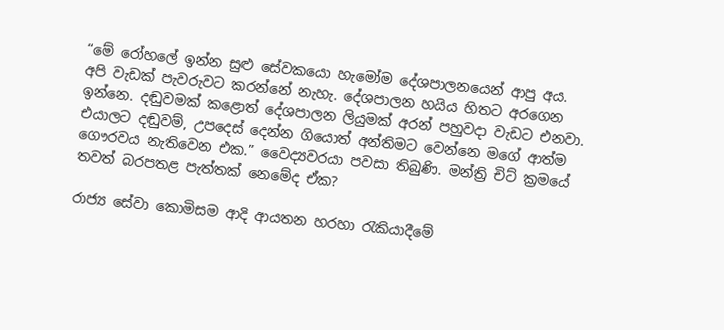“මේ රෝහලේ ඉන්න සුළු සේවකයො හැමෝම දේශපාලනයෙන් ආපු අය. අපි වැඩක් පැවරුවට කරන්නේ නැහැ. දේශපාලන හයිය හිතට අරගෙන ඉන්නෙ. දඬුවමක් කළොත් දේශපාලන ලියුමක් අරන් පහුවදා වැඩට එනවා. එයාලට දඬුවම්, උපදෙස් දෙන්න ගියොත් අන්තිමට වෙන්නෙ මගේ ආත්ම ගෞරවය නැතිවෙන එක.” වෛද්‍යවරයා පවසා තිබුණි. මන්ත්‍රි චිට් ක්‍රමයේ තවත් බරපතළ පැත්තක් නෙමේද ඒක?

රාජ්‍ය සේවා කොමිසම ආදි ආයතන හරහා රැකියාදීමේ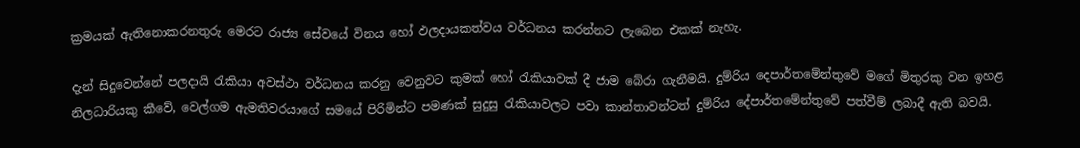ක්‍රමයක් ඇතිනොකරනතුරු මෙරට රාජ්‍ය සේවයේ විනය හෝ ඵලදායකත්වය වර්ධනය කරන්නට ලැබෙන එකක් නැහැ.

දැන් සිදුවෙන්නේ පලදායි රැකියා අවස්ථා වර්ධනය කරනු වෙනුවට කුමක් හෝ රැකියාවක් දී ජාම බේරා ගැනීමයි. දුම්රිය දෙපාර්තමේන්තුවේ මගේ මිතුරකු වන ඉහළ නිලධාරියකු කීවේ, වෙල්ගම ඇමතිවරයාගේ සමයේ පිරිමින්ට පමණක් සුදුසු රැකියාවලට පවා කාන්තාවන්ටත් දුම්රිය දේපාර්තමේන්තුවේ පත්වීම් ලබාදී ඇති බවයි.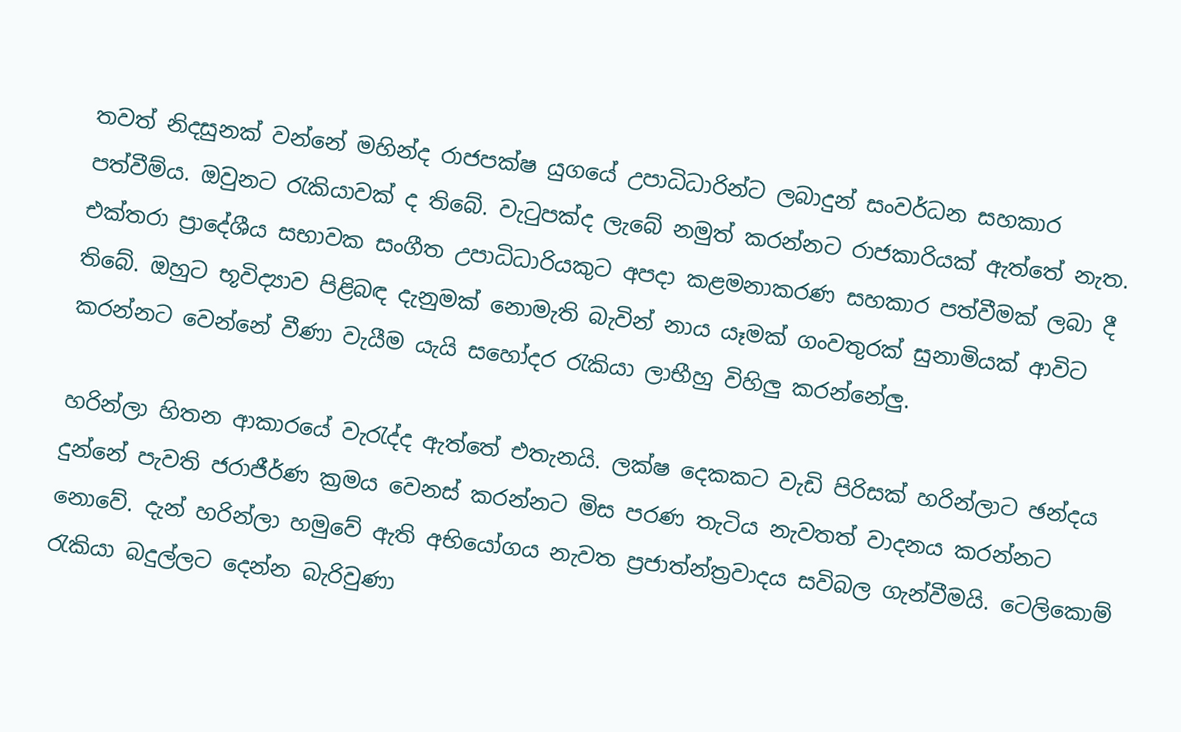තවත් නිදසුනක් වන්නේ මහින්ද රාජපක්ෂ යුගයේ උපාධිධාරින්ට ලබාදුන් සංවර්ධන සහකාර පත්වීම්ය. ඔවුනට රැකියාවක් ද තිබේ. වැටුපක්ද ලැබේ නමුත් කරන්නට රාජකාරියක් ඇත්තේ නැත. එක්තරා ප්‍රාදේශීය සභාවක සංගීත උපාධිධාරියකුට අපදා කළමනාකරණ සහකාර පත්වීමක් ලබා දී තිබේ. ඔහුට භූවිද්‍යාව පිළිබඳ දැනුමක් නොමැති බැවින් නාය යෑමක් ගංවතුරක් සුනාමියක් ආවිට කරන්නට වෙන්නේ වීණා වැයීම යැයි සහෝදර රැකියා ලාභීහු විහිලු කරන්නේලු.

හරින්ලා හිතන ආකාරයේ වැරැද්ද ඇත්තේ එතැනයි. ලක්ෂ දෙකකට වැඩි පිරිසක් හරින්ලාට ඡන්දය දුන්නේ පැවති ජරාජීර්ණ ක්‍රමය වෙනස් කරන්නට මිස පරණ තැටිය නැවතත් වාදනය කරන්නට නොවේ. දැන් හරින්ලා හමුවේ ඇති අභියෝගය නැවත ප්‍රජාත්න්ත්‍රවාදය සවිබල ගැන්වීමයි. ටෙලිකොම් රැකියා බදුල්ලට දෙන්න බැරිවුණා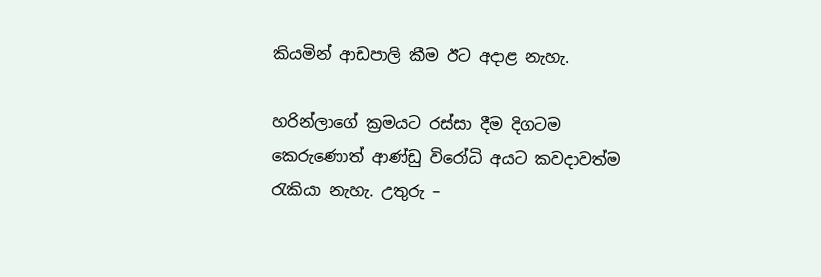කියමින් ආඩපාලි කීම ඊට අදාළ නැහැ.

හරින්ලාගේ ක්‍රමයට රස්සා දීම දිගටම කෙරුණොත් ආණ්ඩු විරෝධි අයට කවදාවත්ම රැකියා නැහැ. උතුරු –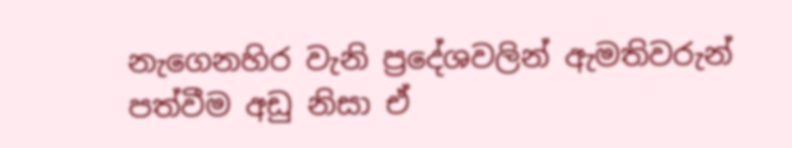නැගෙනහිර වැනි ප්‍රදේශවලින් ඇමතිවරුන් පත්වීම අඩු නිසා ඒ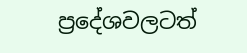ප්‍රදේශවලටත්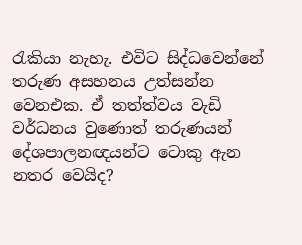රැකියා නැහැ. එවිට සිද්ධවෙන්නේ තරුණ අසහනය උත්සන්න වෙනඑක. ඒ තත්ත්වය වැඩි වර්ධනය වුණොත් තරුණයන් දේශපාලනඥයන්ට ටොකු ඇන නතර වෙයිද?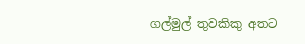ගල්මුල් තුවකිකු අතට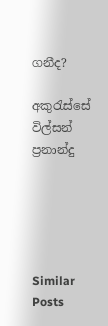ගනීද?

අකුරැස්සේ විල්සන් ප්‍රනාන්දු





Similar Posts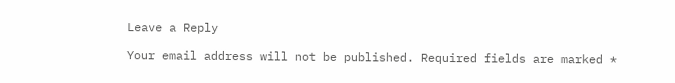Leave a Reply

Your email address will not be published. Required fields are marked *